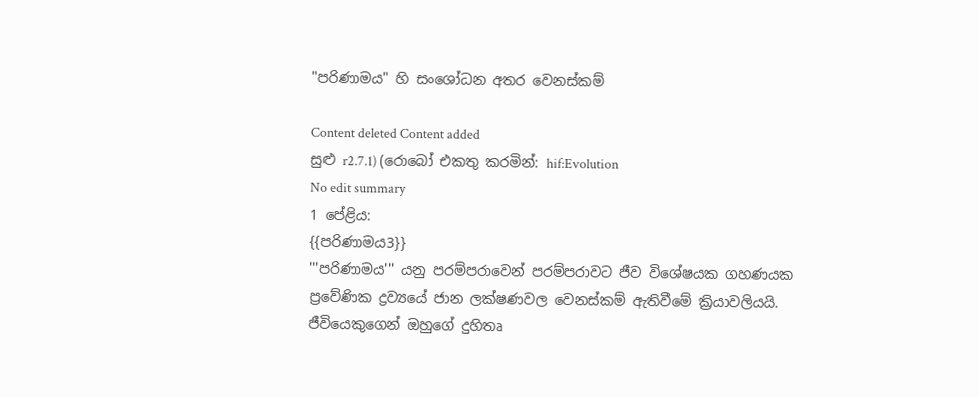"පරිණාමය" හි සංශෝධන අතර වෙනස්කම්

Content deleted Content added
සුළු r2.7.1) (රොබෝ එකතු කරමින්: hif:Evolution
No edit summary
1 පේළිය:
{{පරිණාමය3}}
'''පරිණාමය''' යනු පරම්පරාවෙන් පරම්පරාවට ජීව විශේෂයක ගහණයක ප්‍රවේණික ද්‍රව්‍යයේ ජාන ලක්ෂණවල වෙනස්කම් ඇතිවීමේ ක්‍රියාවලියයි. ජීවියෙකුගෙන් ඔහුගේ දුහිතෘ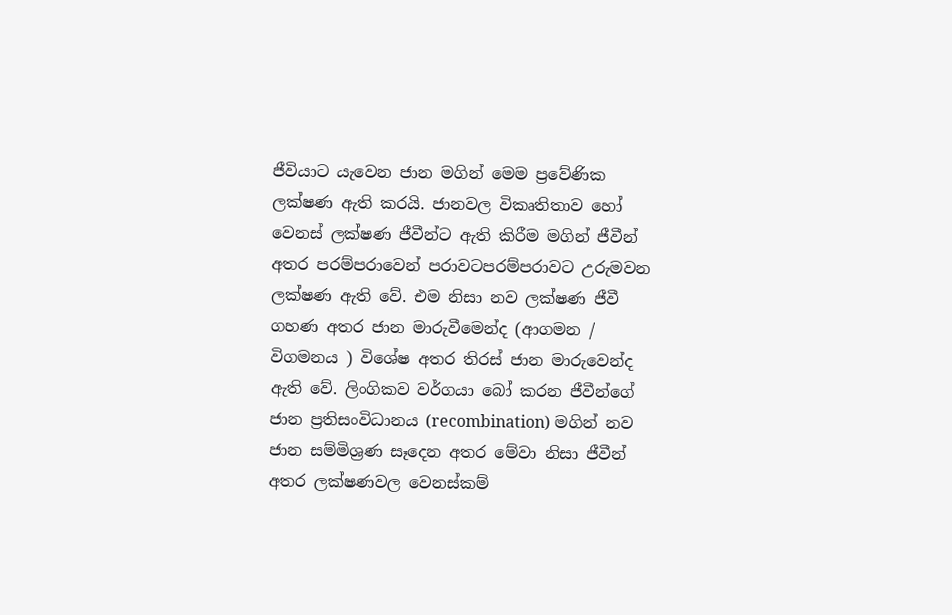ජීවියාට යැවෙන ජාන මගින් මෙම ප්‍රවේණික ලක්ෂණ ඇති කරයි. ජානවල විකෘතිතාව හෝ වෙනස් ලක්ෂණ ජීවීන්ට ඇති කිරීම මගින් ජීවීන් අතර පරම්පරාවෙන් පරාවටපරම්පරාවට උරුමවන ලක්ෂණ ඇති වේ. එම නිසා නව ලක්ෂණ ජීවී ගහණ අතර ජාන මාරුවීමෙන්ද (ආගමන / විගමනය ) විශේෂ අතර තිරස් ජාන මාරුවෙන්ද ඇති වේ. ලිංගිකව වර්ගයා බෝ කරන ජීවීන්ගේ ජාන ප්‍රතිසංවිධානය (recombination) මගින් නව ජාන සම්මිශ්‍රණ සෑදෙන අතර මේවා නිසා ජීවීන් අතර ලක්ෂණවල වෙනස්කම්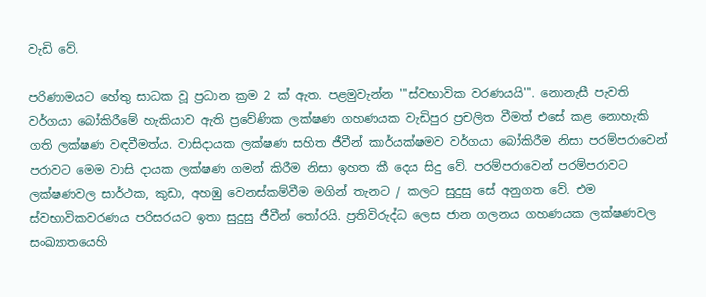වැඩි වේ.

පරිණාමයට හේතු සාධක වූ ප්‍රධාන ක්‍රම 2 ක් ඇත. පළමුවැන්න '''ස්වභාවික වරණයයි'''. නොනැසී පැවති වර්ගයා බෝකිරීමේ හැකියාව ඇති ප්‍රවේණික ලක්ෂණ ගහණයක වැඩිපුර ප්‍රචලිත වීමත් එසේ කළ නොහැකි ගති ලක්ෂණ වඳවීමත්ය. වාසිදායක ලක්ෂණ සහිත ජීවීන් කාර්යක්ෂමව වර්ගයා බෝකිරීම නිසා පරම්පරාවෙන් පරාවට මෙම වාසි දායක ලක්ෂණ ගමන් කිරීම නිසා ඉහත කී දෙය සිදු වේ. පරම්පරාවෙන් පරම්පරාවට ලක්ෂණවල සාර්ථක, කුඩා, අහඹු වෙනස්කම්වීම මගින් තැනට / කලට සුදුසු සේ අනුගත වේ. එම ස්වභාවිකවරණය පරිසරයට ඉතා සුදුසු ජීවීන් තෝරයි. ප්‍රතිවිරුද්ධ ලෙස ජාන ගලනය ගහණයක ලක්ෂණවල සංඛ්‍යාතයෙහි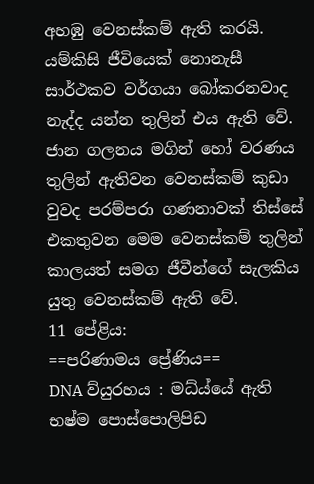අහඹු වෙනස්කම් ඇති කරයි. යම්කිසි ජීවියෙක් නොනැසී සාර්ථකව වර්ගයා බෝකරනවාද නැද්ද යන්න තුලින් එය ඇති වේ. ජාන ගලනය මගින් හෝ වරණය තුලින් ඇතිවන වෙනස්කම් කුඩා වුවද පරම්පරා ගණනාවක් තිස්සේ එකතුවන මෙම වෙනස්කම් තුලින් කාලයත් සමග ජීවීන්ගේ සැලකිය යුතු වෙනස්කම් ඇති වේ.
11 පේළිය:
==පරිණාමය ප්‍රේණිය==
DNA ව්යුරහය : මධ්ය්යේ ඇති භෂ්ම පොස්පොලිපිඩ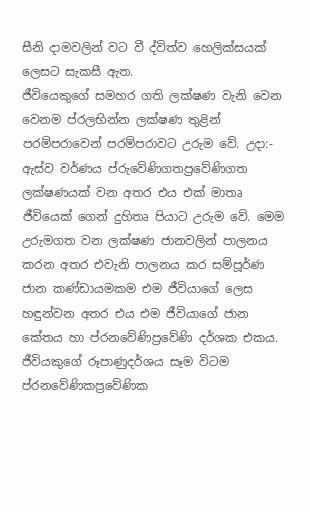සීනි දාමවලින් වට වී ද්විත්ව හෙලික්සයක් ලෙසට සැකසී ඇත.
ජීවියෙකුගේ සමහර ගති ලක්ෂණ වැනි වෙන වෙනම ප්රලභින්න ලක්ෂණ තුළින් පරම්පරාවෙන් පරම්පරාවට උරුම වේ. උදා:- ඇස්ව වර්ණය ප්රුවේණිගතප්‍රවේණිගත ලක්ෂණයක් වන අතර එය එක් මාතෘ ජීවියෙක් ගෙන් දුහිතෘ පියාට උරුම වේ. මෙම උරුමගත වන ලක්ෂණ ජානවලින් පාලනය කරන අතර එවැනි පාලනය කර සම්පූර්ණ ජාන කණ්ඩායමකම එම ජීවියාගේ ලෙස හඳුන්වන අතර එය එම ජීවියාගේ ජාන කේතය හා ප්රනවේණිප්‍රවේණි දර්ශක එකය.
ජීවියකුගේ රූපාණුදර්ශය සෑම විටම ප්රනවේණිකප්‍රවේණික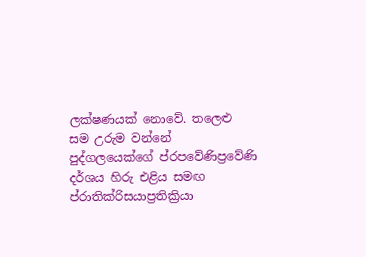ලක්ෂණයක් නොවේ. තලෙළු සම උරුම වන්නේ පුද්ගලයෙක්ගේ ‍ප්රපවේණි‍ප්‍රවේණි දර්ශය හිරු එළිය සමඟ ප්රාතික්රිසයාප්‍රතික්‍රියා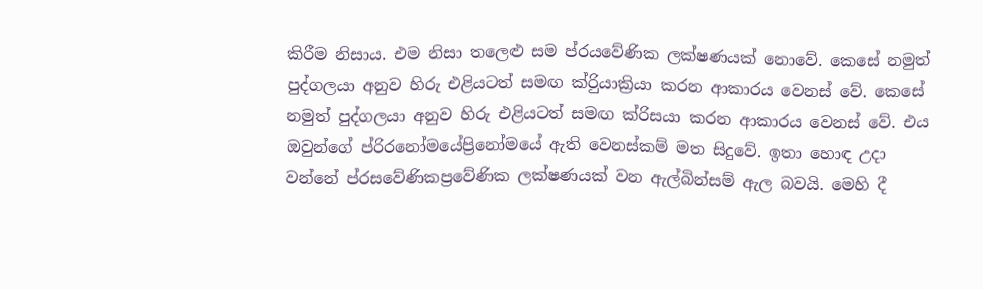කිරීම නිසාය. එම නිසා තලෙළු සම ප්රයවේණික ලක්ෂණයක් නොවේ. කෙසේ නමුත් පුද්ගලයා අනුව හිරු එළියටත් සමඟ ක්රිුයාක්‍රියා කරන ආකාරය වෙනස් වේ. කෙසේ නමුත් පුද්ගලයා අනුව හිරු එළියටත් සමඟ ක්රිසයා කරන ආකාරය වෙනස් වේ. එය ඔවුන්ගේ ප්රිරනෝමයේප්‍රිනෝමයේ ඇති වෙනස්කම් මත සිදුවේ. ඉතා හොඳ උදා වන්නේ ප්රසවේණිකප්‍රවේණික ලක්ෂණයක් වන ඇල්බින්සම් ඇල බවයි. මෙහි දී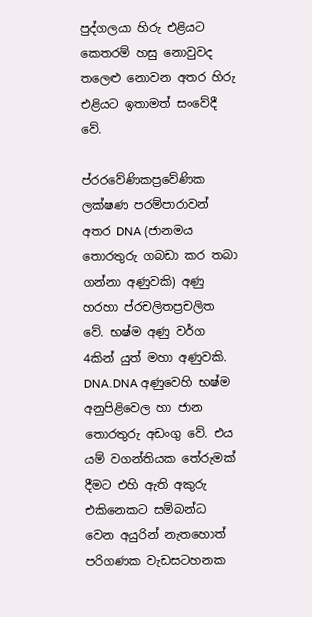පුද්ගලයා හිරු එළියට කෙතරම් හසු නොවුවද තලෙළු නොවන අතර හිරු එළියට ඉතාමත් සංවේදී වේ.

ප්රරවේණිකප්‍රවේණික ලක්ෂණ පරම්පාර‍ාවන් අතර DNA (ජානමය තොරතුරු ගබඩා කර තබා ගන්නා අණුවකි) අණු හරහා ප්ර‍චලිතප්‍රචලිත වේ. භෂ්ම අණු වර්ග 4කින් යුත් මහා අණුවකි. DNA.DNA අණුවෙහි භෂ්ම අනුපිළිවෙල හා ජාන තොරතුරු අඩංගු වේ. එය යම් වගන්තියක තේරුමක් දීමට එහි ඇති අකුරු එකිනෙකට සම්බන්ධ වෙන අයුරින් නැතහොත් පරිගණක වැඩසටහනක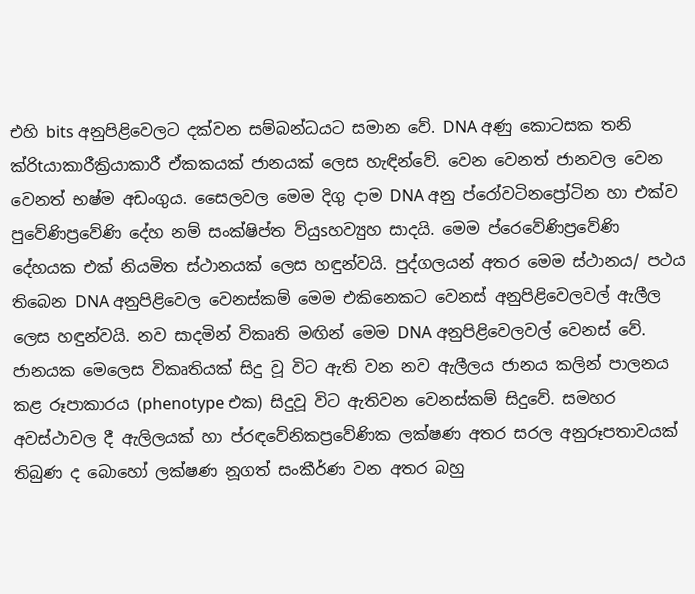එහි bits අනුපිළිවෙලට දක්වන සම්බන්ධයට සමාන වේ. DNA අණු කොටසක තනි ක්රිtයාකාරීක්‍රියාකාරී ඒකකයක් ජානයක් ලෙස හැඳින්වේ. වෙන වෙනත් ජානවල වෙන වෙනත් භෂ්ම අඩංගුය. සෛලවල මෙම දිගු දාම DNA අනු ප්රෝවටිනප්‍රෝටින හා එක්ව පුවේණිප්‍රවේණි දේහ නම් සංක්ෂිප්ත ව්යුsහව්‍යුහ සාදයි. මෙම ප්රෙවේණිප්‍රවේණි දේහයක එක් නියමිත ස්ථානයක් ලෙස හඳුන්වයි. පුද්ගලයන් අතර මෙම ස්ථානය/ පථය තිබෙන DNA අනුපිළිවෙල වෙනස්කම් මෙම එකිනෙකට වෙනස් අනුපිළිවෙලවල් ඇලීල ලෙස හඳුන්වයි. නව සාදමින් විකෘති මඟින් මෙම DNA අනුපිළිවෙලවල් වෙනස් වේ. ජානයක මෙලෙස විකෘතියක් සිදු වූ විට ඇති වන නව ඇලීලය ජානය කලින් පාලනය කළ රූපාකාරය (phenotype එක) සිදුවූ විට ඇතිවන වෙනස්කම් සිදුවේ. සමහර අවස්ථාවල දී ඇලිලයක් හා ප්රඳවේනිකප්‍රවේණික ලක්ෂණ අතර සරල අනුරූපතාවයක් තිබුණ ද බොහෝ ලක්ෂණ නූගත් සංකීර්ණ වන අතර බහු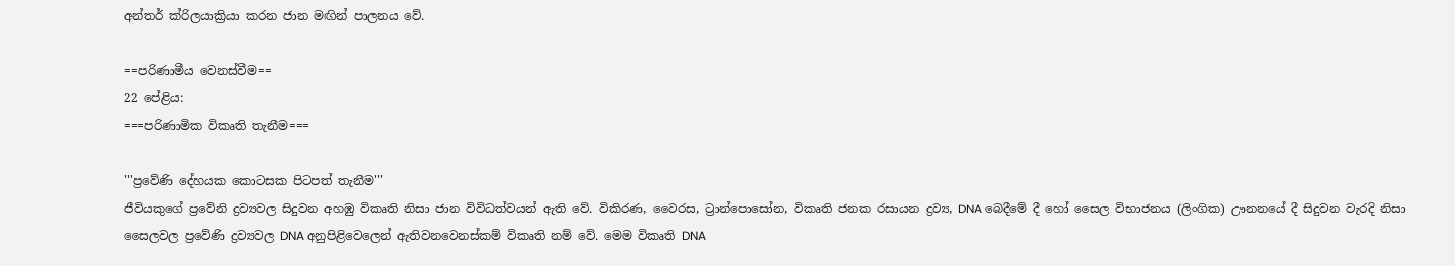අන්තර් ක්රිලයාක්‍රියා කරන ජාන මඟින් පාලනය වේ.

==පරිණාමීය වෙනස්වීම==
22 පේළිය:
===පරිණාමික විකෘති තැනීම===

'''ප්‍රවේණි දේහයක කොටසක පිටපත් තැනීම'''
ජීවියකුගේ ප්‍රවේනි ද්‍රව්‍යවල සිදුවන අහඹු විකෘති නිසා ජාන විවිධත්වයන් ඇති වේ. විකිරණ, වෛරස, ට්‍රාන්පොසෝන, විකෘති ජනක රසායන ද්‍රව්‍ය, DNA බෙදීමේ දී හෝ සෛල විභාජනය (ලිංගික) ඌනනයේ දී සිදුවන වැරදි නිසා සෛලවල ප්‍රවේණි ද්‍රව්‍යවල DNA අනුපිළිවෙලෙන් ඇතිවන‍වෙනස්කම් විකෘති නම් වේ. මෙම විකෘති DNA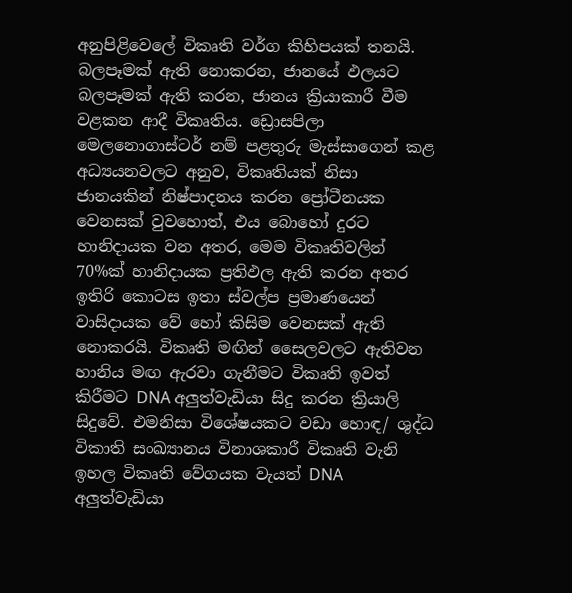අනුපිළිවෙලේ විකෘති වර්ග කිහිපයක් තනයි. බලපෑමක් ඇති නොකරන, ජානයේ ඵලයට බලපෑමක් ඇති කරන, ජානය ක්‍රියාකාරී වීම වළකන ආදී විකෘතිය. ඩ්‍රොසපිලා මෙලනොගාස්ටර් නම් පළතුරු මැස්සාගෙන් කළ අධ්‍යයනවලට අනුව, විකෘතියක් නිසා ජානයකින් නිෂ්පාදනය කරන ප්‍රෝටීනයක වෙනසක් වුවහොත්, එය බොහෝ ‍දුරට හානිදායක වන අතර, මෙම විකෘතිවලින් 70%ක් හානිදායක ප්‍රතිඵල ඇති කරන අතර ඉතිරි කොටස ඉතා ස්වල්ප ප්‍රමාණයෙන් වාසිදායක වේ හෝ කිසිම වෙනසක් ඇති නොකරයි. විකෘති මඟින් සෛලවලට ඇතිවන හානිය මඟ ඇරවා ගැනීමට විකෘති ඉවත් කිරීමට DNA අලුත්වැඩියා සිදු කරන ක්‍රියාලි සිදුවේ. එමනිසා විශේෂයකට වඩා හොඳ/ ශුද්ධ විකාති සංඛ්‍යානය විනාශකාරී විකෘති වැනි ඉහල විකෘති වේගයක වැයත් DNA අලුත්වැඩියා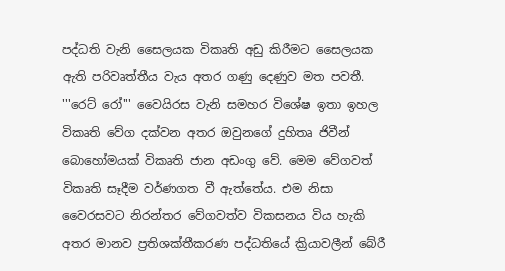පද්ධති වැනි සෛලයක විකෘති අඩු කිරීමට සෛලයක ඇති පරිවෘත්තීය වැය අතර ගණු දෙණුව මත පවතී. '''රෙට් රෝ''' වෛයිරස වැනි සමහර විශේෂ ඉතා ඉහල විකෘති වේග දක්වන අතර ඔවුනගේ දුහිතෘ ජිවීන් බොහෝමයක් විකෘති ජාන අඩංගු වේ. මෙම වේගවත් විකෘති සෑදීම වර්ණගත වී ඇත්තේය. එම නිසා වෛරසවට නිරන්තර වේගවත්ව විකසනය විය හැකි අතර මානව ප්‍රතිශක්තීකරණ පද්ධතියේ ක්‍රියාවලීන් බේරී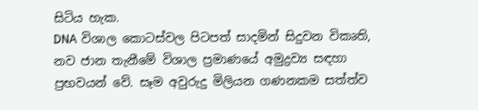සිටිය හැක.
DNA විශාල කොටස්වල පිටපත් සාදමින් සිදුවන විකෘති, නව ජාන තැනීමේ විශාල ප්‍රමාණයේ අමුද්‍රව්‍ය සඳහා ප්‍රභවයන් වේ. සෑම අවුරුදු මිලියන ගණනකම සත්ත්ව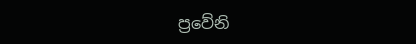ප්‍රවේනි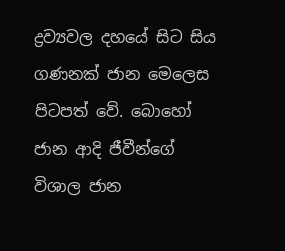ද්‍රව්‍යවල දහයේ සිට සිය ගණනක් ජාන මෙලෙස පිටපත් වේ. බොහෝ ජාන ආදි ජීවීන්ගේ විශාල ජාන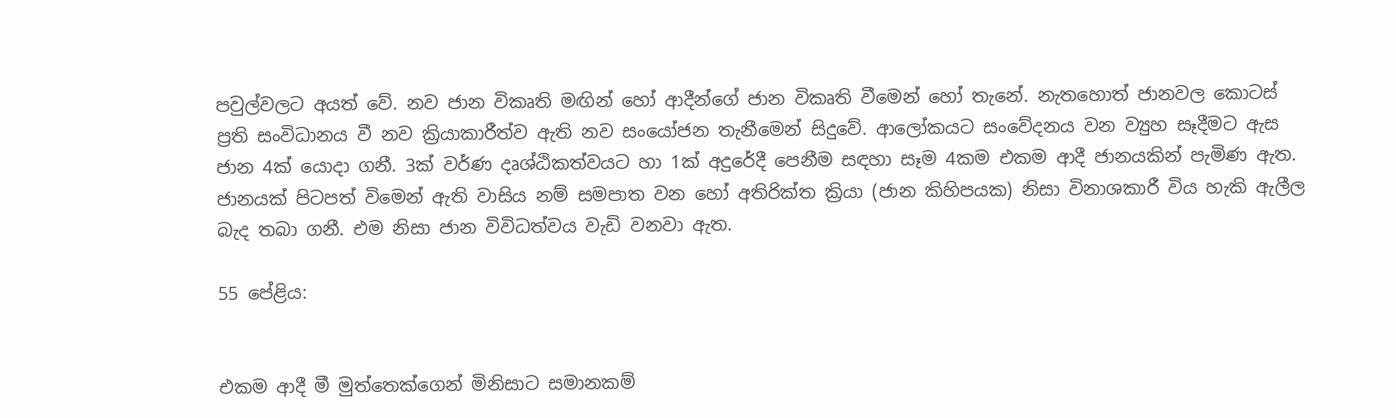පවුල්වලට අයත් වේ. නව ජාන විකෘති මඟින් හෝ ආදීන්ගේ ජාන විකෘති වීමෙන් හෝ තැනේ. නැතහොත් ජානවල කොටස් ප්‍රති සංවිධානය වී නව ක්‍රියාකාරීත්ව ඇති නව සංයෝජන තැනීමෙන් සිදුවේ. ආලෝකයට සංවේදනය වන ව්‍යුහ සෑදීමට ඇස ජාන 4ක් යොදා ගනී. 3ක් වර්ණ දෘශ්ඨිකත්වයට හා 1ක් අදුරේදී පෙනීම සඳහා සෑම 4කම එකම ආදී ජානයකින් පැමිණ ඇත. ජානයක් පිටපත් විමෙන් ඇති වාසිය නම් සමපාත වන හෝ අතිරික්ත ක්‍රියා (ජාන කිහිපයක) නිසා විනාශකාරී විය හැකි ඇලීල බැද තබා ගනී. එම නිසා ජාන විවිධත්වය වැඩි වනවා ඇත.

55 පේළිය:


එකම ආදී මී මුත්තෙක්ගෙන් මිනිසාට සමානකම්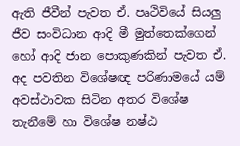ඇති ජීවීන් පැවත ඒ. පෘථිවියේ සියලු ජීව සංවිධාන ආදි මී මුත්තෙක්ගෙන් හෝ ආදි ජාන පොකුණකින් පැවත ඒ. අද පවතින විශේෂඥ පරිණාමයේ යම් අවස්ථාවක සිටින අතර විශේෂ තැනීමේ හා විශේෂ නෂ්ඨ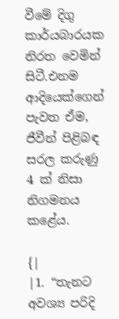වීමේ දිගු කාර්යබාරයක නිරත වෙමින් සිටී.එනම ආදියෙක්ගෙන් පැවත ඒම, ජීවීන් පිළිබඳ සරල කරුණු 4 ක් නිසා නිගමනය කළේය.

{|
|1. “තැනට අවශ්‍ය පරිදි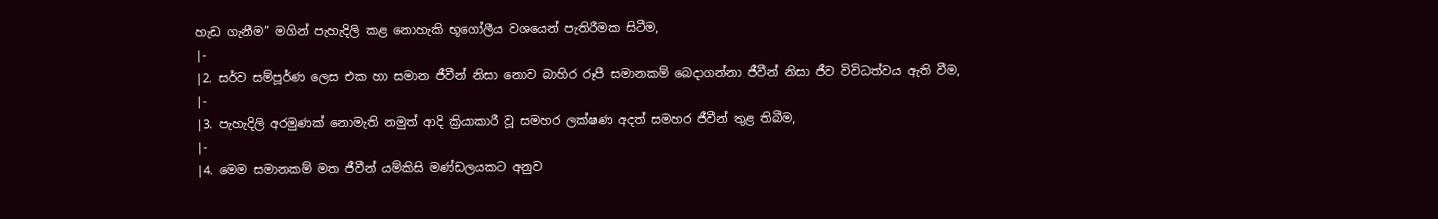හැඩ ගැනීම” මගින් පැහැදිලි කළ නොහැකි භූගෝලීය වශයෙන් පැතිරීමක සිටීම,
|-
|2. සර්ව සම්පූර්ණ ලෙස එක හා සමාන ජීවීන් නිසා නොව බාහිර රූපී සමානකම් බෙදාගන්නා ජීවීන් නිසා ජීව විවිධත්වය ඇති වීම,
|-
|3. පැහැදිලි අරමුණක් නොමැති නමුත් ආදි ක්‍රියාකාරී වූ සමහර ලක්ෂණ අදත් සමහර ජීවීන් තුළ තිබීම,
|-
|4. මෙම සමානකම් මත ජීවීන් යම්කිසි මණ්ඩලයකට අනුව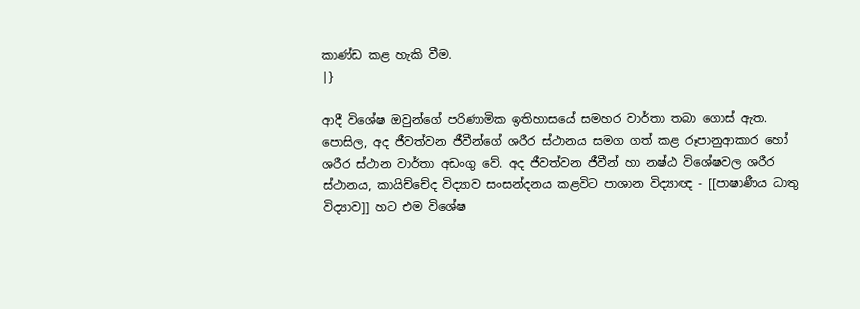කාණ්ඩ කළ හැකි වීම.
|}

ආදී විශේෂ ඔවුන්ගේ පරිණාමික ඉතිහාසයේ සමහර වාර්තා තබා ගොස් ඇත. පොසිල, අද ජීවත්වන ජීවීන්ගේ ශරීර ස්ථානය සමග ගත් කළ රූපානුආකාර හෝ ශරීර ස්ථාන වාර්තා අඩංගු වේ. අද ජීවත්වන ජීවීන් හා නෂ්ඨ විශේෂවල ශරීර ස්ථානය, කායිච්චේද විද්‍යාව සංසන්දනය කළවිට පාශාන විද්‍යාඥ - [[පාෂාණීය ධාතු විද්‍යාව]] හට එම විශේෂ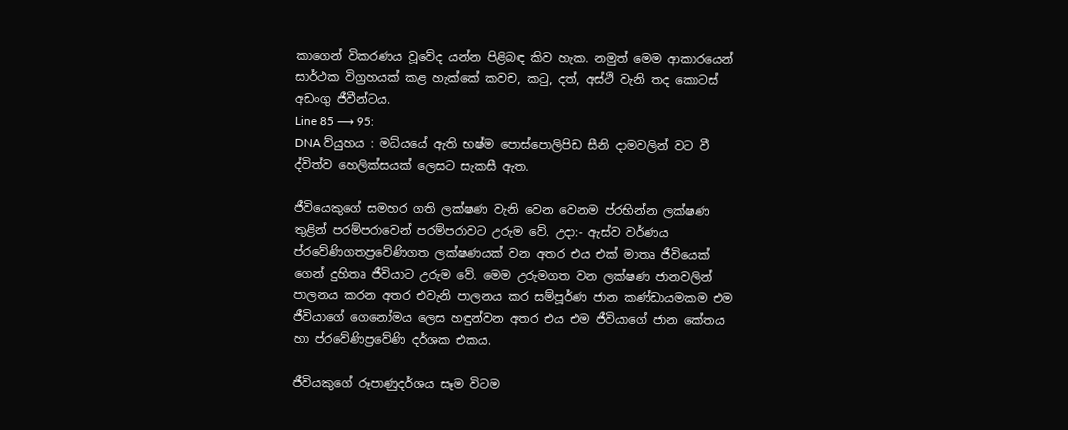කාගෙන් විකරණය වූවේද යන්න පිළිබඳ කිව හැක. නමුත් මෙම ආකාරයෙන් සාර්ථක විග්‍රහයක් කළ හැක්කේ කවච, කටු, දත්, අස්ථි වැනි තද කොටස් අඩංගු ජීවීන්ටය.
Line 85 ⟶ 95:
DNA ව්යුහය : මධ්යයේ ඇති භෂ්ම පොස්පොලිපිඩ සීනි දාමවලින් වට වී ද්විත්ව හෙලික්සයක් ලෙසට සැකසී ඇත.

ජීවියෙකුගේ සමහර ගති ලක්ෂණ වැනි වෙන වෙනම ප්රභින්න ලක්ෂණ තුළින් පරම්පරාවෙන් පරම්පරාවට උරුම වේ. උදා:- ඇස්ව වර්ණය ප්රවේණිගතප්‍රවේණිගත ලක්ෂණයක් වන අතර එය එක් මාතෘ ජීවියෙක් ගෙන් දුහිතෘ ජීවියාට උරුම වේ. මෙම උරුමගත වන ලක්ෂණ ජානවලින් පාලනය කරන අතර එවැනි පාලනය කර සම්පූර්ණ ජාන කණ්ඩායමකම එම ජීවියාගේ ගෙනෝමය ලෙස හඳුන්වන අතර එය එම ජීවියාගේ ජාන කේතය හා ප්රවේණිප්‍රවේණි දර්ශක එකය.

ජීවියකුගේ රූපාණුදර්ශය සෑම විටම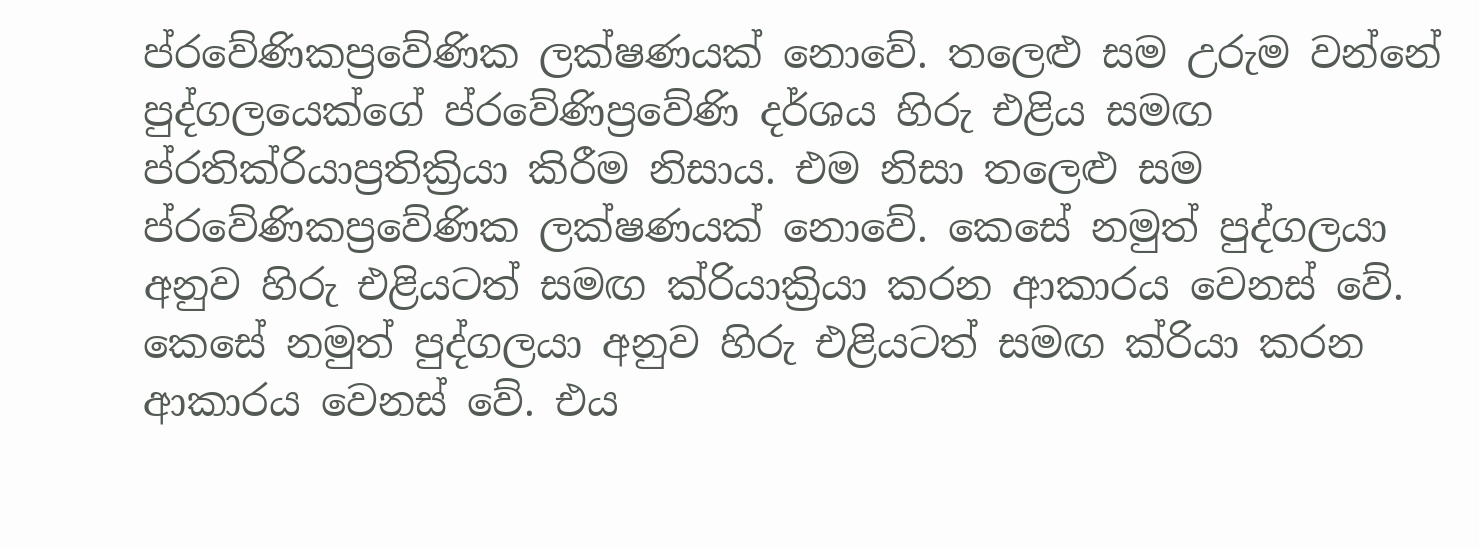ප්රවේණිකප්‍රවේණික ලක්ෂණයක් නොවේ. තලෙළු සම උරුම වන්නේ පුද්ගලයෙක්ගේ ප්රවේණිප්‍රවේණි දර්ශය හිරු එළිය සමඟ ප්රතික්රියාප්‍රතික්‍රියා කිරීම නිසාය. එම නිසා තලෙළු සම ප්රවේණිකප්‍රවේණික ලක්ෂණයක් නොවේ. කෙසේ නමුත් පුද්ගලයා අනුව හිරු එළියටත් සමඟ ක්රියාක්‍රියා කරන ආකාරය වෙනස් වේ. කෙසේ නමුත් පුද්ගලයා අනුව හිරු එළියටත් සමඟ ක්රියා කරන ආකාරය වෙනස් වේ. එය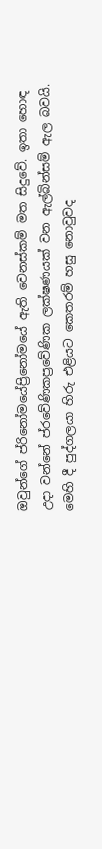ඔවුන්ගේ ප්රිනෝමයේප්‍රිනෝමයේ ඇති වෙනස්කම් මත සිදුවේ. ඉතා හොඳ උදා වන්නේ ප්රවේණිකප්‍රවේණික ලක්ෂණයක් වන ඇල්බින්සම් ඇල බවයි. මෙහි දී පුද්ගලයා හිරු එළියට කෙතරම් හසු නොවුවද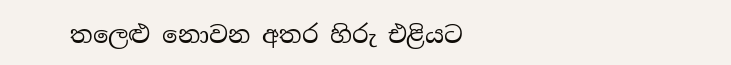තලෙළු නොවන අතර හිරු එළියට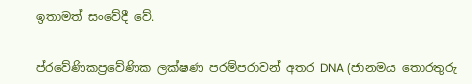ඉතාමත් සංවේදී වේ.


ප්රවේණිකප්‍රවේණික ලක්ෂණ පරම්පරාවන් අතර DNA (ජානමය තොරතුරු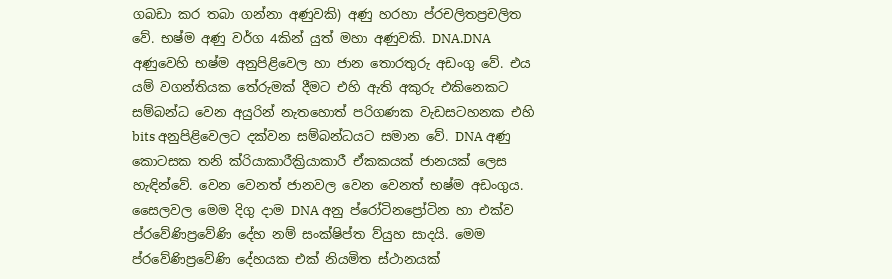ගබඩා කර තබා ගන්නා අණුවකි) අණු හරහා ප්රචලිතප්‍රචලිත වේ. භෂ්ම අණු වර්ග 4කින් යුත් මහා අණුවකි. DNA.DNA අණුවෙහි භෂ්ම අනුපිළිවෙල හා ජාන තොරතුරු අඩංගු වේ. එය යම් වගන්තියක තේරුමක් දීමට එහි ඇති අකුරු එකිනෙකට සම්බන්ධ වෙන අයුරින් නැතහොත් පරිගණක වැඩසටහනක එහි bits අනුපිළිවෙලට දක්වන සම්බන්ධයට සමාන වේ. DNA අණු කොටසක තනි ක්රියාකාරීක්‍රියාකාරී ඒකකයක් ජානයක් ලෙස හැඳින්වේ. වෙන වෙනත් ජානවල වෙන වෙනත් භෂ්ම අඩංගුය. සෛලවල මෙම දිගු දාම DNA අනු ප්රෝටිනප්‍රෝටින හා එක්ව ප්රවේණිප්‍රවේණි දේහ නම් සංක්ෂිප්ත ව්යුහ සාදයි. මෙම ප්රවේණිප්‍රවේණි දේහයක එක් නියමිත ස්ථානයක්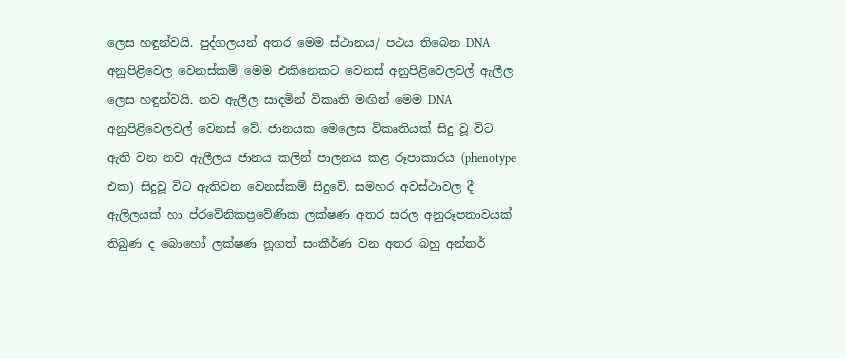ලෙස හඳුන්වයි. පුද්ගලයන් අතර මෙම ස්ථානය/ පථය තිබෙන DNA අනුපිළිවෙල වෙනස්කම් මෙම එකිනෙකට වෙනස් අනුපිළිවෙලවල් ඇලීල ලෙස හඳුන්වයි. නව ඇලීල සාදමින් විකෘති මඟින් මෙම DNA අනුපිළිවෙලවල් වෙනස් වේ. ජානයක මෙලෙස විකෘතියක් සිදු වූ විට ඇති වන නව ඇලීලය ජානය කලින් පාලනය කළ රූපාකාරය (phenotype එක) සිදුවූ විට ඇතිවන වෙනස්කම් සිදුවේ. සමහර අවස්ථාවල දී ඇලිලයක් හා ප්රවේනිකප්‍රවේණික ලක්ෂණ අතර සරල අනුරූපතාවයක් තිබුණ ද බොහෝ ලක්ෂණ නූගත් සංකීර්ණ වන අතර බහු අන්තර්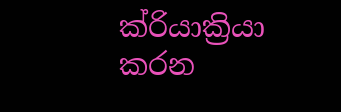ක්රියාක්‍රියා කරන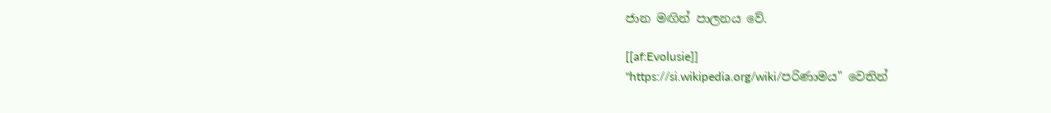ජාන මඟින් පාලනය වේ.

[[af:Evolusie]]
"https://si.wikipedia.org/wiki/පරිණාමය" වෙතින්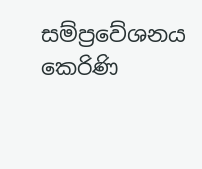සම්ප්‍රවේශනය කෙරිණි